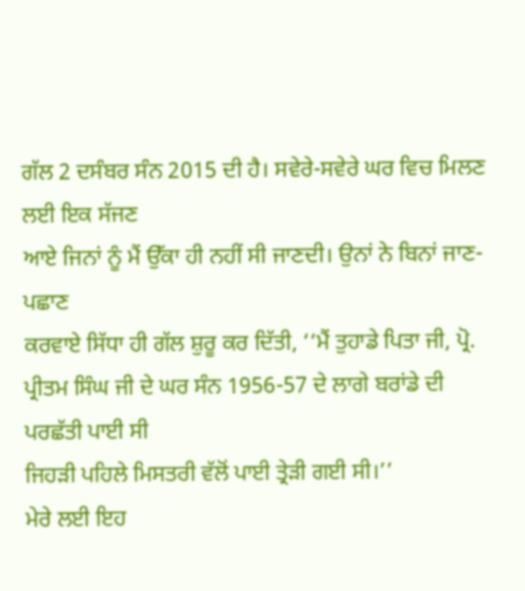ਗੱਲ 2 ਦਸੰਬਰ ਸੰਨ 2015 ਦੀ ਹੈ। ਸਵੇਰੇ-ਸਵੇਰੇ ਘਰ ਵਿਚ ਮਿਲਣ ਲਈ ਇਕ ਸੱਜਣ
ਆਏ ਜਿਨਾਂ ਨੂੰ ਮੈਂ ਉੱਕਾ ਹੀ ਨਹੀਂ ਸੀ ਜਾਣਦੀ। ਉਨਾਂ ਨੇ ਬਿਨਾਂ ਜਾਣ-ਪਛਾਣ
ਕਰਵਾਏ ਸਿੱਧਾ ਹੀ ਗੱਲ ਸ਼ੁਰੂ ਕਰ ਦਿੱਤੀ, ‘‘ਮੈਂ ਤੁਹਾਡੇ ਪਿਤਾ ਜੀ, ਪ੍ਰੋ.
ਪ੍ਰੀਤਮ ਸਿੰਘ ਜੀ ਦੇ ਘਰ ਸੰਨ 1956-57 ਦੇ ਲਾਗੇ ਬਰਾਂਡੇ ਦੀ ਪਰਛੱਤੀ ਪਾਈ ਸੀ
ਜਿਹੜੀ ਪਹਿਲੇ ਮਿਸਤਰੀ ਵੱਲੋਂ ਪਾਈ ਤ੍ਰੇੜੀ ਗਈ ਸੀ।’’
ਮੇਰੇ ਲਈ ਇਹ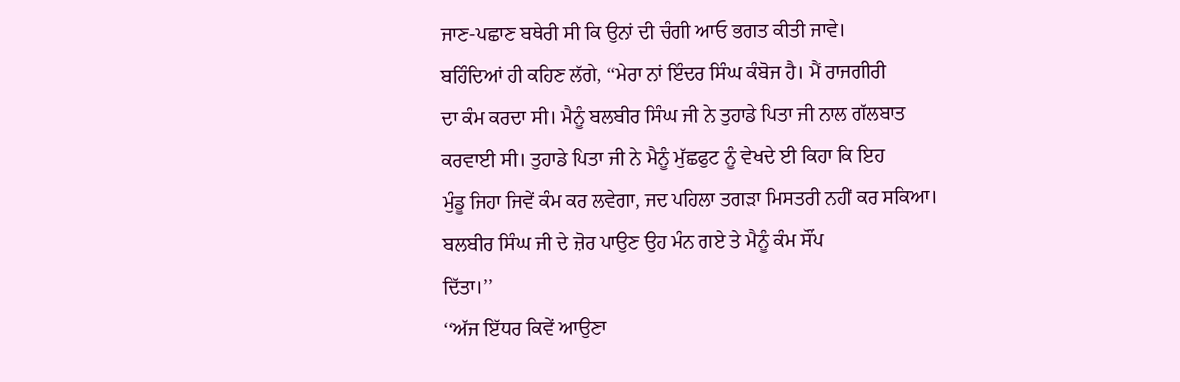ਜਾਣ-ਪਛਾਣ ਬਥੇਰੀ ਸੀ ਕਿ ਉਨਾਂ ਦੀ ਚੰਗੀ ਆਓ ਭਗਤ ਕੀਤੀ ਜਾਵੇ।
ਬਹਿੰਦਿਆਂ ਹੀ ਕਹਿਣ ਲੱਗੇ, ‘‘ਮੇਰਾ ਨਾਂ ਇੰਦਰ ਸਿੰਘ ਕੰਬੋਜ ਹੈ। ਮੈਂ ਰਾਜਗੀਰੀ
ਦਾ ਕੰਮ ਕਰਦਾ ਸੀ। ਮੈਨੂੰ ਬਲਬੀਰ ਸਿੰਘ ਜੀ ਨੇ ਤੁਹਾਡੇ ਪਿਤਾ ਜੀ ਨਾਲ ਗੱਲਬਾਤ
ਕਰਵਾਈ ਸੀ। ਤੁਹਾਡੇ ਪਿਤਾ ਜੀ ਨੇ ਮੈਨੂੰ ਮੁੱਛਫੁਟ ਨੂੰ ਵੇਖਦੇ ਈ ਕਿਹਾ ਕਿ ਇਹ
ਮੁੰਡੂ ਜਿਹਾ ਜਿਵੇਂ ਕੰਮ ਕਰ ਲਵੇਗਾ, ਜਦ ਪਹਿਲਾ ਤਗੜਾ ਮਿਸਤਰੀ ਨਹੀਂ ਕਰ ਸਕਿਆ।
ਬਲਬੀਰ ਸਿੰਘ ਜੀ ਦੇ ਜ਼ੋਰ ਪਾਉਣ ਉਹ ਮੰਨ ਗਏ ਤੇ ਮੈਨੂੰ ਕੰਮ ਸੌਂਪ
ਦਿੱਤਾ।’’
‘‘ਅੱਜ ਇੱਧਰ ਕਿਵੇਂ ਆਉਣਾ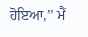ਹੋਇਆ,’’ ਮੈਂ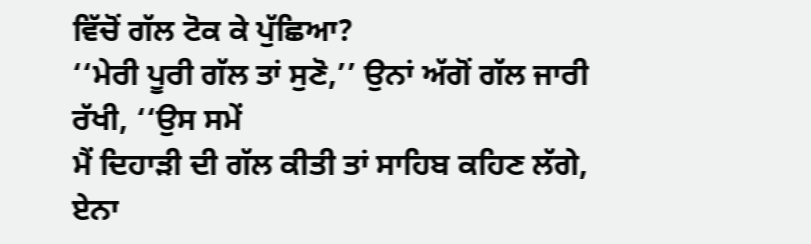ਵਿੱਚੋਂ ਗੱਲ ਟੋਕ ਕੇ ਪੁੱਛਿਆ?
‘‘ਮੇਰੀ ਪੂਰੀ ਗੱਲ ਤਾਂ ਸੁਣੋ,’’ ਉਨਾਂ ਅੱਗੋਂ ਗੱਲ ਜਾਰੀ ਰੱਖੀ, ‘‘ਉਸ ਸਮੇਂ
ਮੈਂ ਦਿਹਾੜੀ ਦੀ ਗੱਲ ਕੀਤੀ ਤਾਂ ਸਾਹਿਬ ਕਹਿਣ ਲੱਗੇ, ਏਨਾ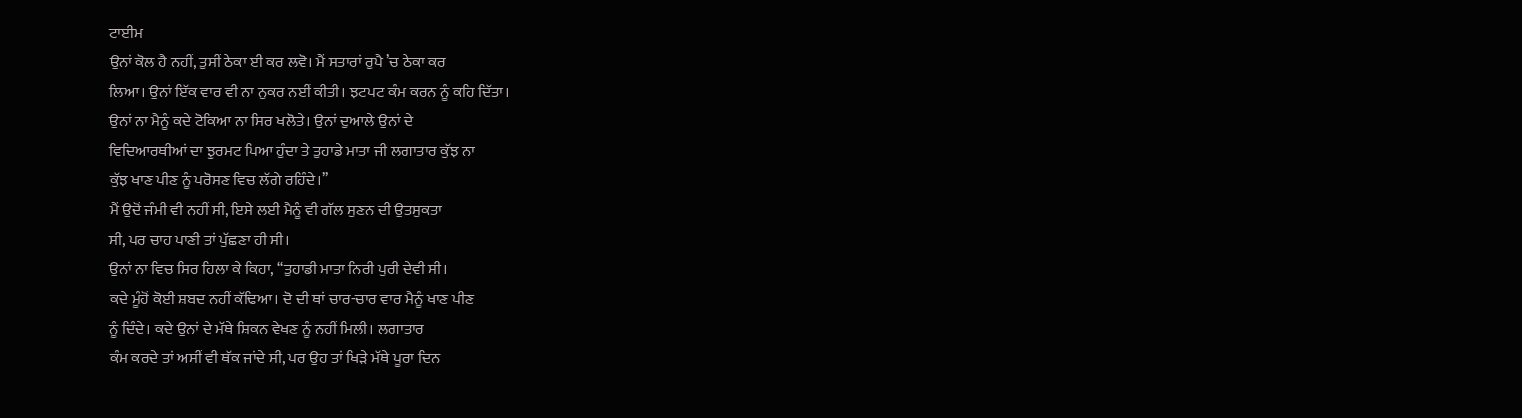ਟਾਈਮ
ਉਨਾਂ ਕੋਲ ਹੈ ਨਹੀਂ, ਤੁਸੀਂ ਠੇਕਾ ਈ ਕਰ ਲਵੋ। ਮੈਂ ਸਤਾਰਾਂ ਰੁਪੈ ’ਚ ਠੇਕਾ ਕਰ
ਲਿਆ। ਉਨਾਂ ਇੱਕ ਵਾਰ ਵੀ ਨਾ ਨੁਕਰ ਨਈਂ ਕੀਤੀ। ਝਟਪਟ ਕੰਮ ਕਰਨ ਨੂੰ ਕਹਿ ਦਿੱਤਾ।
ਉਨਾਂ ਨਾ ਮੈਨੂੰ ਕਦੇ ਟੋਕਿਆ ਨਾ ਸਿਰ ਖਲੋਤੇ। ਉਨਾਂ ਦੁਆਲੇ ਉਨਾਂ ਦੇ
ਵਿਦਿਆਰਥੀਆਂ ਦਾ ਝੁਰਮਟ ਪਿਆ ਹੁੰਦਾ ਤੇ ਤੁਹਾਡੇ ਮਾਤਾ ਜੀ ਲਗਾਤਾਰ ਕੁੱਝ ਨਾ
ਕੁੱਝ ਖਾਣ ਪੀਣ ਨੂੰ ਪਰੋਸਣ ਵਿਚ ਲੱਗੇ ਰਹਿੰਦੇ।’’
ਮੈਂ ਉਦੋਂ ਜੰਮੀ ਵੀ ਨਹੀਂ ਸੀ, ਇਸੇ ਲਈ ਮੈਨੂੰ ਵੀ ਗੱਲ ਸੁਣਨ ਦੀ ਉਤਸੁਕਤਾ
ਸੀ, ਪਰ ਚਾਹ ਪਾਣੀ ਤਾਂ ਪੁੱਛਣਾ ਹੀ ਸੀ।
ਉਨਾਂ ਨਾ ਵਿਚ ਸਿਰ ਹਿਲਾ ਕੇ ਕਿਹਾ, ‘‘ਤੁਹਾਡੀ ਮਾਤਾ ਨਿਰੀ ਪੁਰੀ ਦੇਵੀ ਸੀ।
ਕਦੇ ਮੂੰਹੋਂ ਕੋਈ ਸ਼ਬਦ ਨਹੀਂ ਕੱਢਿਆ। ਦੋ ਦੀ ਥਾਂ ਚਾਰ-ਚਾਰ ਵਾਰ ਮੈਨੂੰ ਖਾਣ ਪੀਣ
ਨੂੰ ਦਿੰਦੇ। ਕਦੇ ਉਨਾਂ ਦੇ ਮੱਥੇ ਸ਼ਿਕਨ ਵੇਖਣ ਨੂੰ ਨਹੀਂ ਮਿਲੀ। ਲਗਾਤਾਰ
ਕੰਮ ਕਰਦੇ ਤਾਂ ਅਸੀਂ ਵੀ ਥੱਕ ਜਾਂਦੇ ਸੀ, ਪਰ ਉਹ ਤਾਂ ਖਿੜੇ ਮੱਥੇ ਪੂਰਾ ਦਿਨ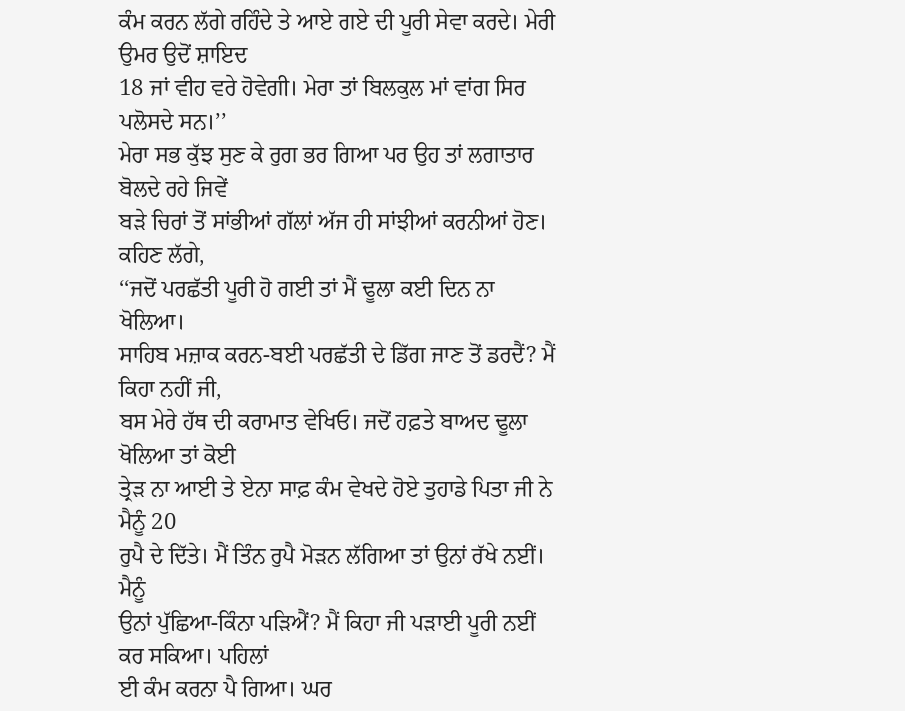ਕੰਮ ਕਰਨ ਲੱਗੇ ਰਹਿੰਦੇ ਤੇ ਆਏ ਗਏ ਦੀ ਪੂਰੀ ਸੇਵਾ ਕਰਦੇ। ਮੇਰੀ ਉਮਰ ਉਦੋਂ ਸ਼ਾਇਦ
18 ਜਾਂ ਵੀਹ ਵਰੇ ਹੋਵੇਗੀ। ਮੇਰਾ ਤਾਂ ਬਿਲਕੁਲ ਮਾਂ ਵਾਂਗ ਸਿਰ ਪਲੋਸਦੇ ਸਨ।’’
ਮੇਰਾ ਸਭ ਕੁੱਝ ਸੁਣ ਕੇ ਰੁਗ ਭਰ ਗਿਆ ਪਰ ਉਹ ਤਾਂ ਲਗਾਤਾਰ ਬੋਲਦੇ ਰਹੇ ਜਿਵੇਂ
ਬੜੇ ਚਿਰਾਂ ਤੋਂ ਸਾਂਭੀਆਂ ਗੱਲਾਂ ਅੱਜ ਹੀ ਸਾਂਝੀਆਂ ਕਰਨੀਆਂ ਹੋਣ। ਕਹਿਣ ਲੱਗੇ,
‘‘ਜਦੋਂ ਪਰਛੱਤੀ ਪੂਰੀ ਹੋ ਗਈ ਤਾਂ ਮੈਂ ਢੂਲਾ ਕਈ ਦਿਨ ਨਾ ਖੋਲਿਆ।
ਸਾਹਿਬ ਮਜ਼ਾਕ ਕਰਨ-ਬਈ ਪਰਛੱਤੀ ਦੇ ਡਿੱਗ ਜਾਣ ਤੋਂ ਡਰਦੈਂ? ਮੈਂ ਕਿਹਾ ਨਹੀਂ ਜੀ,
ਬਸ ਮੇਰੇ ਹੱਥ ਦੀ ਕਰਾਮਾਤ ਵੇਖਿਓ। ਜਦੋਂ ਹਫ਼ਤੇ ਬਾਅਦ ਢੂਲਾ ਖੋਲਿਆ ਤਾਂ ਕੋਈ
ਤ੍ਰੇੜ ਨਾ ਆਈ ਤੇ ਏਨਾ ਸਾਫ਼ ਕੰਮ ਵੇਖਦੇ ਹੋਏ ਤੁਹਾਡੇ ਪਿਤਾ ਜੀ ਨੇ ਮੈਨੂੰ 20
ਰੁਪੈ ਦੇ ਦਿੱਤੇ। ਮੈਂ ਤਿੰਨ ਰੁਪੈ ਮੋੜਨ ਲੱਗਿਆ ਤਾਂ ਉਨਾਂ ਰੱਖੇ ਨਈਂ। ਮੈਨੂੰ
ਉਨਾਂ ਪੁੱਛਿਆ-ਕਿੰਨਾ ਪੜਿਐਂ? ਮੈਂ ਕਿਹਾ ਜੀ ਪੜਾਈ ਪੂਰੀ ਨਈਂ ਕਰ ਸਕਿਆ। ਪਹਿਲਾਂ
ਈ ਕੰਮ ਕਰਨਾ ਪੈ ਗਿਆ। ਘਰ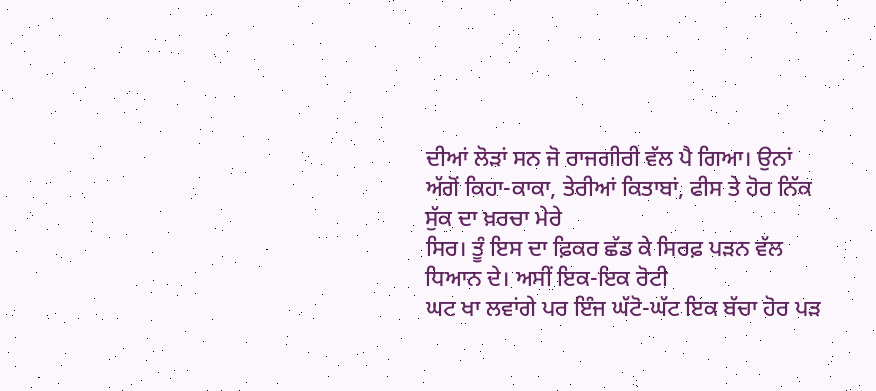ਦੀਆਂ ਲੋੜਾਂ ਸਨ ਜੋ ਰਾਜਗੀਰੀ ਵੱਲ ਪੈ ਗਿਆ। ਉਨਾਂ
ਅੱਗੋਂ ਕਿਹਾ-ਕਾਕਾ, ਤੇਰੀਆਂ ਕਿਤਾਬਾਂ, ਫੀਸ ਤੇ ਹੋਰ ਨਿੱਕ ਸੁੱਕ ਦਾ ਖ਼ਰਚਾ ਮੇਰੇ
ਸਿਰ। ਤੂੰ ਇਸ ਦਾ ਫ਼ਿਕਰ ਛੱਡ ਕੇ ਸਿਰਫ਼ ਪੜਨ ਵੱਲ ਧਿਆਨ ਦੇ। ਅਸੀਂ ਇਕ-ਇਕ ਰੋਟੀ
ਘਟ ਖਾ ਲਵਾਂਗੇ ਪਰ ਇੰਜ ਘੱਟੋ-ਘੱਟ ਇਕ ਬੱਚਾ ਹੋਰ ਪੜ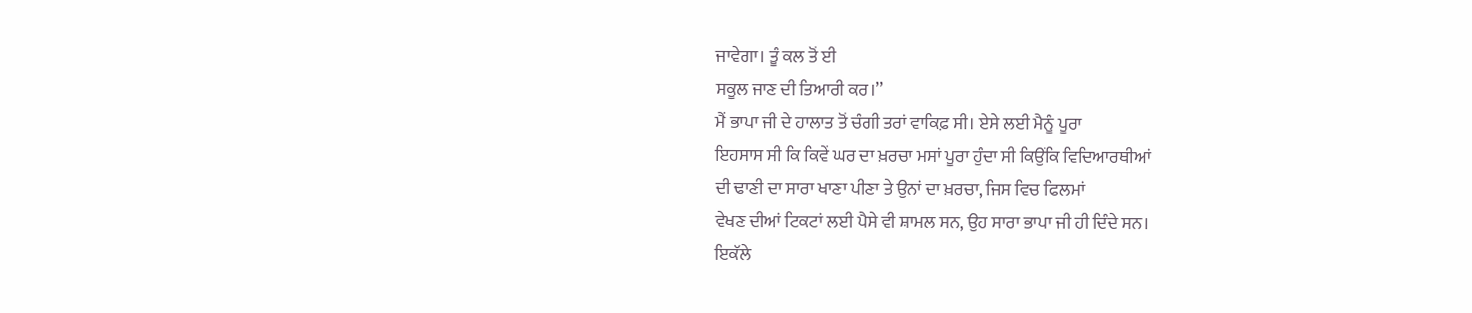ਜਾਵੇਗਾ। ਤੂੰ ਕਲ ਤੋਂ ਈ
ਸਕੂਲ ਜਾਣ ਦੀ ਤਿਆਰੀ ਕਰ।’’
ਮੈਂ ਭਾਪਾ ਜੀ ਦੇ ਹਾਲਾਤ ਤੋਂ ਚੰਗੀ ਤਰਾਂ ਵਾਕਿਫ਼ ਸੀ। ਏਸੇ ਲਈ ਮੈਨੂੰ ਪੂਰਾ
ਇਹਸਾਸ ਸੀ ਕਿ ਕਿਵੇਂ ਘਰ ਦਾ ਖ਼ਰਚਾ ਮਸਾਂ ਪੂਰਾ ਹੁੰਦਾ ਸੀ ਕਿਉਂਕਿ ਵਿਦਿਆਰਥੀਆਂ
ਦੀ ਢਾਣੀ ਦਾ ਸਾਰਾ ਖਾਣਾ ਪੀਣਾ ਤੇ ਉਨਾਂ ਦਾ ਖ਼ਰਚਾ, ਜਿਸ ਵਿਚ ਫਿਲਮਾਂ
ਵੇਖਣ ਦੀਆਂ ਟਿਕਟਾਂ ਲਈ ਪੈਸੇ ਵੀ ਸ਼ਾਮਲ ਸਨ, ਉਹ ਸਾਰਾ ਭਾਪਾ ਜੀ ਹੀ ਦਿੰਦੇ ਸਨ।
ਇਕੱਲੇ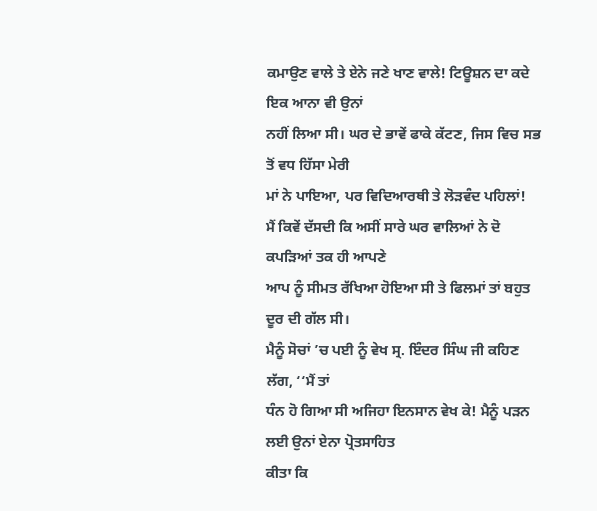ਕਮਾਉਣ ਵਾਲੇ ਤੇ ਏਨੇ ਜਣੇ ਖਾਣ ਵਾਲੇ! ਟਿਊਸ਼ਨ ਦਾ ਕਦੇ ਇਕ ਆਨਾ ਵੀ ਉਨਾਂ
ਨਹੀਂ ਲਿਆ ਸੀ। ਘਰ ਦੇ ਭਾਵੇਂ ਫਾਕੇ ਕੱਟਣ, ਜਿਸ ਵਿਚ ਸਭ ਤੋਂ ਵਧ ਹਿੱਸਾ ਮੇਰੀ
ਮਾਂ ਨੇ ਪਾਇਆ, ਪਰ ਵਿਦਿਆਰਥੀ ਤੇ ਲੋੜਵੰਦ ਪਹਿਲਾਂ!
ਮੈਂ ਕਿਵੇਂ ਦੱਸਦੀ ਕਿ ਅਸੀਂ ਸਾਰੇ ਘਰ ਵਾਲਿਆਂ ਨੇ ਦੋ ਕਪੜਿਆਂ ਤਕ ਹੀ ਆਪਣੇ
ਆਪ ਨੂੰ ਸੀਮਤ ਰੱਖਿਆ ਹੋਇਆ ਸੀ ਤੇ ਫਿਲਮਾਂ ਤਾਂ ਬਹੁਤ ਦੂਰ ਦੀ ਗੱਲ ਸੀ।
ਮੈਨੂੰ ਸੋਚਾਂ ’ਚ ਪਈ ਨੂੰ ਵੇਖ ਸ੍ਰ. ਇੰਦਰ ਸਿੰਘ ਜੀ ਕਹਿਣ ਲੱਗ, ‘‘ਮੈਂ ਤਾਂ
ਧੰਨ ਹੋ ਗਿਆ ਸੀ ਅਜਿਹਾ ਇਨਸਾਨ ਵੇਖ ਕੇ! ਮੈਨੂੰ ਪੜਨ ਲਈ ਉਨਾਂ ਏਨਾ ਪ੍ਰੋਤਸਾਹਿਤ
ਕੀਤਾ ਕਿ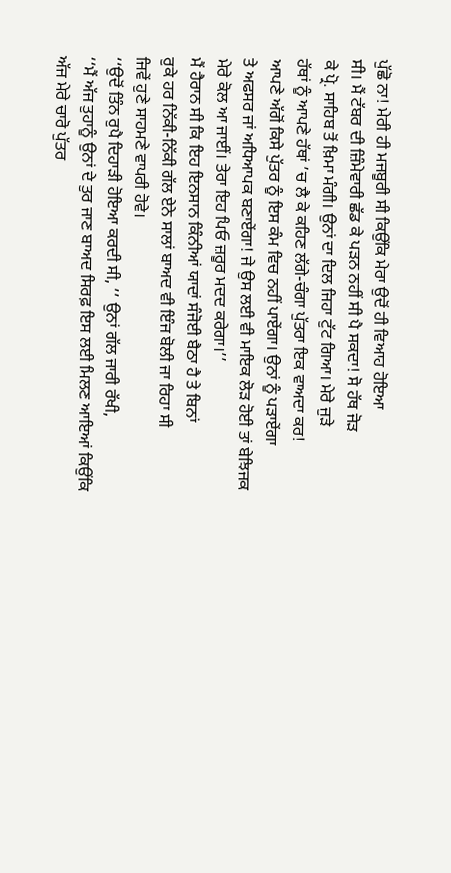ਪੁੱਛੋ ਨਾ! ਮੇਰੀ ਹੀ ਮਜਬੂਰੀ ਸੀ ਕਿਉਂਕਿ ਮੇਰਾ ਉਦੋਂ ਹੀ ਵਿਆਹ ਹੋਇਆ
ਸੀ। ਮੈਂ ਟੱਬਰ ਦੀ ਜ਼ਿੰਮੇਵਾਰੀ ਛੱਡ ਕੇ ਪੜਨ ਨਹੀਂ ਸੀ ਪੈ ਸਕਦਾ! ਸੋ ਹੱਥ ਜੋੜ
ਕੇ ਪ੍ਰੋ. ਸਾਹਿਬ ਤੋਂ ਖ਼ਿਮਾ ਮੰਗੀ। ਉਨਾਂ ਦਾ ਦਿਲ ਜਿਹਾ ਟੁੱਟ ਗਿਆ। ਮੇਰੇ ਜੁੜੇ
ਹੱਥਾਂ ਨੂੰ ਆਪਣੇ ਹੱਥਾਂ ’ਚ ਲੈ ਕੇ ਕਹਿਣ ਲੱਗੇ-ਚੰਗਾ ਪੁੱਤਰਾ ਇਕ ਵਾਅਦਾ ਕਰ!
ਆਪਣੇ ਅੱਗੋਂ ਕਿਸੇ ਪੁੱਤਰ ਨੂੰ ਇਸ ਕੰਮ ਵਿਚ ਨਹੀਂ ਪਾਏਂਗਾ। ਉਨਾਂ ਨੂੰ ਪੜਾਏਂਗਾ
ਤੇ ਅਫਸਰ ਜਾਂ ਅਧਿਆਪਕ ਬਣਾਏਂਗਾ! ਜੇ ਉਸ ਲਈ ਵੀ ਮਾਇਕ ਲੋੜ ਹੋਈ ਤਾਂ ਬੇਝਿਜਕ
ਮੇਰੇ ਕੋਲ ਆ ਜਾਈਂ। ਤੇਰਾ ਇਹ ਪਿਓ ਜ਼ਰੂਰ ਮਦਦ ਕਰੇਗਾ।’’
ਮੈਂ ਹੈਰਾਨ ਸੀ ਕਿ ਇਹ ਇਨਸਾਨ ਕਿੰਨੀਆਂ ਯਾਦਾਂ ਸੰਜੋਈ ਬੈਠਾ ਹੈ ਤੇ ਬਿਨਾਂ
ਰੁਕੇ ਹਰ ਨਿੱਕੀ-ਨਿੱਕੀ ਗੱਲ ਏਨੇ ਸਾਲਾਂ ਬਾਅਦ ਵੀ ਇੰਜ ਬੋਲੀ ਜਾ ਰਿਹਾ ਸੀ
ਜਿਵੇਂ ਹੁਣੇ ਸਾਹਮਣੇ ਵਾਪਰੀ ਹੋਵੇ।
‘‘ਉਦੋਂ ਤਿੰਨ ਰੁਪੈ ਦਿਹਾੜੀ ਹੋਇਆ ਕਰਦੀ ਸੀ, ’’ ਉਨਾਂ ਗੱਲ ਜਾਰੀ ਰੱਖੀ,
‘‘ਮੈਂ ਅੱਜ ਤੁਹਾਨੂੰ ਉਨਾਂ ਦੇ ਤੁਰ ਜਾਣ ਬਾਅਦ ਸਿਰਫ਼ ਇਸ ਲਈ ਮਿਲਣ ਆਇਆਂ ਕਿਉਂਕਿ
ਅੱਜ ਮੇਰੇ ਚਾਰੋ ਪੁੱਤਰ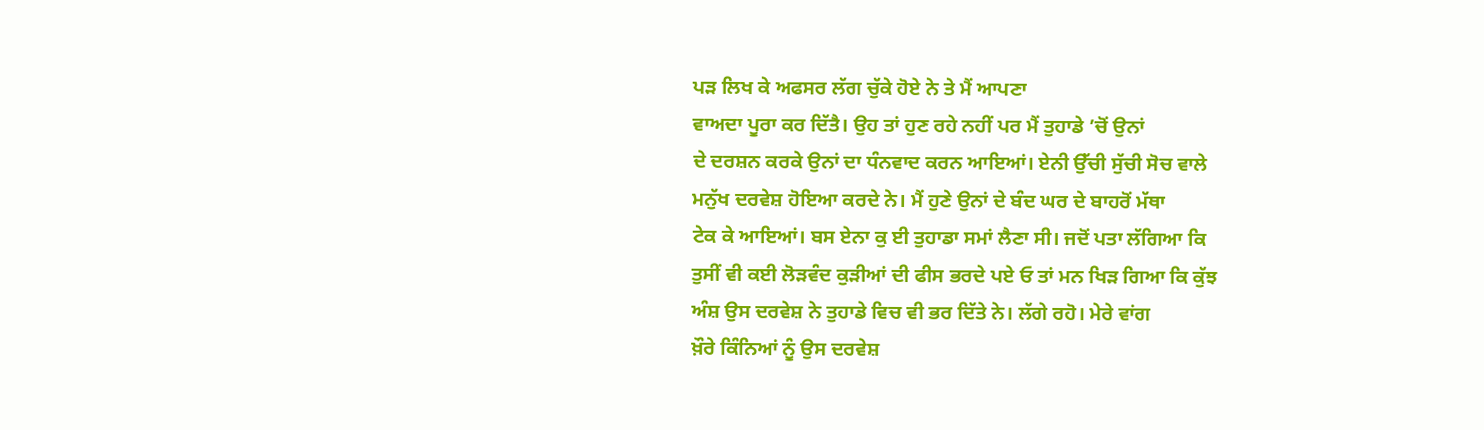ਪੜ ਲਿਖ ਕੇ ਅਫਸਰ ਲੱਗ ਚੁੱਕੇ ਹੋਏ ਨੇ ਤੇ ਮੈਂ ਆਪਣਾ
ਵਾਅਦਾ ਪੂਰਾ ਕਰ ਦਿੱਤੈ। ਉਹ ਤਾਂ ਹੁਣ ਰਹੇ ਨਹੀਂ ਪਰ ਮੈਂ ਤੁਹਾਡੇ ’ਚੋਂ ਉਨਾਂ
ਦੇ ਦਰਸ਼ਨ ਕਰਕੇ ਉਨਾਂ ਦਾ ਧੰਨਵਾਦ ਕਰਨ ਆਇਆਂ। ਏਨੀ ਉੱਚੀ ਸੁੱਚੀ ਸੋਚ ਵਾਲੇ
ਮਨੁੱਖ ਦਰਵੇਸ਼ ਹੋਇਆ ਕਰਦੇ ਨੇ। ਮੈਂ ਹੁਣੇ ਉਨਾਂ ਦੇ ਬੰਦ ਘਰ ਦੇ ਬਾਹਰੋਂ ਮੱਥਾ
ਟੇਕ ਕੇ ਆਇਆਂ। ਬਸ ਏਨਾ ਕੁ ਈ ਤੁਹਾਡਾ ਸਮਾਂ ਲੈਣਾ ਸੀ। ਜਦੋਂ ਪਤਾ ਲੱਗਿਆ ਕਿ
ਤੁਸੀਂ ਵੀ ਕਈ ਲੋੜਵੰਦ ਕੁੜੀਆਂ ਦੀ ਫੀਸ ਭਰਦੇ ਪਏ ਓ ਤਾਂ ਮਨ ਖਿੜ ਗਿਆ ਕਿ ਕੁੱਝ
ਅੰਸ਼ ਉਸ ਦਰਵੇਸ਼ ਨੇ ਤੁਹਾਡੇ ਵਿਚ ਵੀ ਭਰ ਦਿੱਤੇ ਨੇ। ਲੱਗੇ ਰਹੋ। ਮੇਰੇ ਵਾਂਗ
ਖ਼ੌਰੇ ਕਿੰਨਿਆਂ ਨੂੰ ਉਸ ਦਰਵੇਸ਼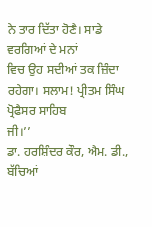ਨੇ ਤਾਰ ਦਿੱਤਾ ਹੋਣੈ। ਸਾਡੇ ਵਰਗਿਆਂ ਦੇ ਮਨਾਂ
ਵਿਚ ਉਹ ਸਦੀਆਂ ਤਕ ਜ਼ਿੰਦਾ ਰਹੇਗਾ। ਸਲਾਮ! ਪ੍ਰੀਤਮ ਸਿੰਘ ਪ੍ਰੋਫੈਸਰ ਸਾਹਿਬ
ਜੀ।’’
ਡਾ. ਹਰਸ਼ਿੰਦਰ ਕੌਰ, ਐਮ. ਡੀ.,
ਬੱਚਿਆਂ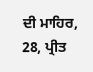ਦੀ ਮਾਹਿਰ,
28, ਪ੍ਰੀਤ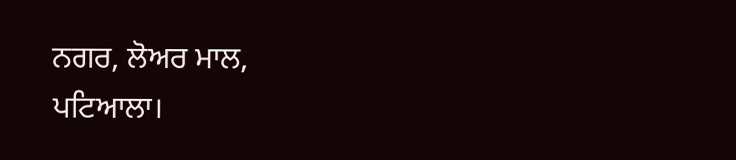ਨਗਰ, ਲੋਅਰ ਮਾਲ,
ਪਟਿਆਲਾ।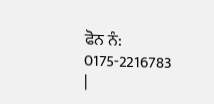ਫੋਨ ਨੰ: 0175-2216783
|